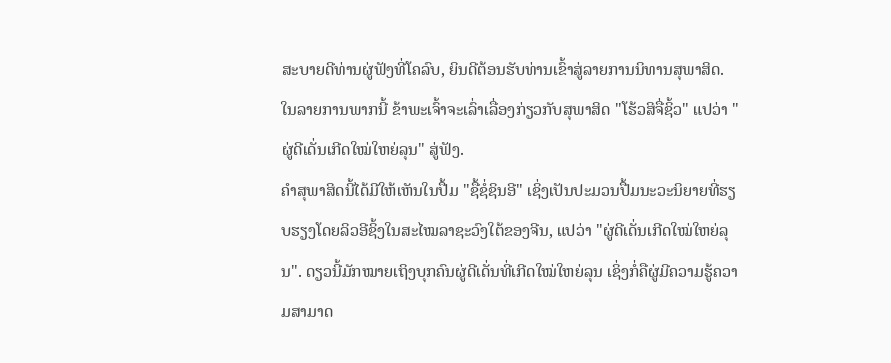ສະບາຍດີທ່ານຜູ່ຟັງທີ່ໂຄລົບ, ຍິນດີຕ້ອນຮັບທ່ານເຂົ້າສູ່ລາຍການນິທານສຸພາສິດ. ໃນລາຍການພາກນີ້ ຂ້າພະເຈົ້າຈະເລົ່າເລື່ອງກ່ຽວກັບສຸພາສິດ "ໂຮ້ວສິຈື່ຊິ້ວ" ແປວ່າ "ຜູ່ດີເດັ່ນເກີດໃໝ່ໃຫຍ່ລຸນ" ສູ່ຟັງ.
ຄຳສຸພາສິດນີ້ໄດ້ມີໃຫ້ເຫັນໃນປື້ມ "ຊື້ຊໍ່ຊິນອີ" ເຊິ່ງເປັນປະມວນປື້ມນະວະນິຍາຍທີ່ຮຽບຮຽງໂດຍລິວອີຊິ້ງໃນສະໄໝລາຊະວົງໃຕ້ຂອງຈີນ, ແປວ່າ "ຜູ່ດີເດັ່ນເກີດໃໝ່ໃຫຍ່ລຸນ". ດຽວນີ້ມັກໝາຍເຖິງບຸກຄົນຜູ່ດີເດັ່ນທີ່ເກີດໃໝ່ໃຫຍ່ລຸນ ເຊິ່ງກໍ່ຄືຜູ່ມີຄວາມຮູ້ຄວາມສາມາດ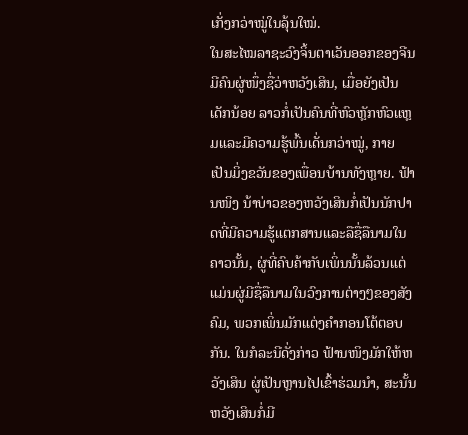ເກັ່ງກວ່າໝູ່ໃນລຸ້ນໃໝ່.
ໃນສະໄໝລາຊະວົງຈິ້ນຕາເວັນອອກຂອງຈີນ ມີຄົນຜູ່ໜຶ່ງຊື່ວ່າຫວັງເສິນ, ເມື່ອຍັງເປັນເດັກນ້ອຍ ລາວກໍ່ເປັນຄົນທີ່ຫົວຫຼັກຫົວແຫຼມແລະມີຄວາມຮູ້ພົ້ນເດັ່ນກວ່າໝູ່, ກາຍເປັນມິ່ງຂວັນຂອງເພື່ອນບ້ານທັງຫຼາຍ. ຟ້ານໜິງ ນ້າບ່າວຂອງຫວັງເສິນກໍ່ເປັນນັກປາດທີ່ມີຄວາມຮູ້ແຕກສານແລະລືຊື່ລືນາມໃນຄາວນັ້ນ, ຜູ່ທີ່ຄົບຄ້າກັບເພິ່ນນັ້ນລ້ວນແຕ່ແມ່ນຜູ່ມີຊື່ລືນາມໃນວົງການຕ່າງໆຂອງສັງຄົມ, ພວກເພິ່ນມັກແຕ່ງຄຳກອນໂຕ້ຕອບກັນ. ໃນກໍລະນີດັ່ງກ່າວ ຟ້ານໜິງມັກໃຫ້ຫວັງເສິນ ຜູ່ເປັນຫຼານໄປເຂົ້າຮ່ວມນຳ, ສະນັ້ນ ຫວັງເສິນກໍ່ມີ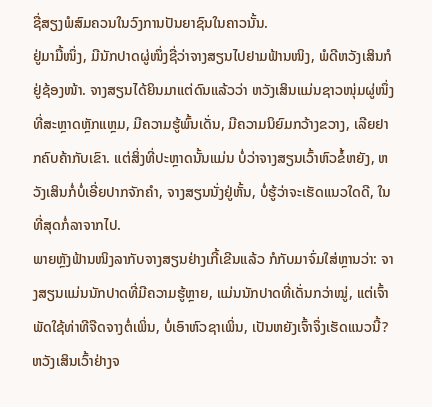ຊື່ສຽງພໍສົມຄວນໃນວົງການປັນຍາຊົນໃນຄາວນັ້ນ.
ຢູ່ມາມື້ໜຶ່ງ, ມີນັກປາດຜູ່ໜຶ່ງຊື່ວ່າຈາງສຽນໄປຢາມຟ້ານໜິງ, ພໍດີຫວັງເສິນກໍຢູ່ຊ້ອງໜ້າ. ຈາງສຽນໄດ້ຍິນມາແຕ່ດົນແລ້ວວ່າ ຫວັງເສິນແມ່ນຊາວໜຸ່ມຜູ່ໜຶ່ງທີ່ສະຫຼາດຫຼັກແຫຼມ, ມີຄວາມຮູ້ພົ້ນເດັ່ນ, ມີຄວາມນິຍົມກວ້າງຂວາງ, ເລີຍຢາກຄົບຄ້າກັບເຂົາ. ແຕ່ສິ່ງທີ່ປະຫຼາດນັ້ນແມ່ນ ບໍ່ວ່າຈາງສຽນເວົ້າຫົວຂໍ້ຫຍັງ, ຫວັງເສິນກໍ່ບໍ່ເອີ່ຍປາກຈັກຄຳ, ຈາງສຽນນັ່ງຢູ່ຫັ້ນ, ບໍ່ຮູ້ວ່າຈະເຮັດແນວໃດດີ, ໃນທີ່ສຸດກໍ່ລາຈາກໄປ.
ພາຍຫຼັງຟ້ານໜິງລາກັບຈາງສຽນຢ່າງເກີ້ເຂີນແລ້ວ ກໍກັບມາຈົ່ມໃສ່ຫຼານວ່າ: ຈາງສຽນແມ່ນນັກປາດທີ່ມີຄວາມຮູ້ຫຼາຍ, ແມ່ນນັກປາດທີ່ເດັ່ນກວ່າໝູ່, ແຕ່ເຈົ້າພັດໃຊ້ທ່າທີຈືດຈາງຕໍ່ເພິ່ນ, ບໍ່ເອົາຫົວຊາເພິ່ນ, ເປັນຫຍັງເຈົ້າຈຶ່ງເຮັດແນວນີ້?
ຫວັງເສິນເວົ້າຢ່າງຈ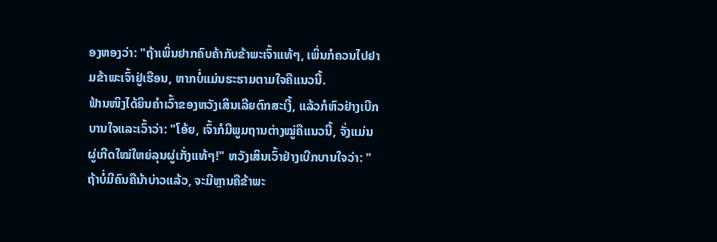ອງຫອງວ່າ: "ຖ້າເພິ່ນຢາກຄົບຄ້າກັບຂ້າພະເຈົ້າແທ້ໆ, ເພິ່ນກໍຄວນໄປຢາມຂ້າພະເຈົ້າຢູ່ເຮືອນ, ຫາກບໍ່ແມ່ນຮະຮາມຕາມໃຈຄືແນວນີ້.
ຟ້ານໜິງໄດ້ຍິນຄຳເວົ້າຂອງຫວັງເສິນເລີຍຕົກສະເງີ້, ແລ້ວກໍຫົວຢ່າງເບີກບານໃຈແລະເວົ້າວ່າ: "ໂອ້ຍ, ເຈົ້າກໍມີພູມຖານຕ່າງໝູ່ຄືແນວນີ້, ຈັ່ງແມ່ນຜູ່ເກີດໃໝ່ໃຫຍ່ລຸນຜູ່ເກັ່ງແທ້ໆ!" ຫວັງເສິນເວົ້າຢ່າງເບີກບານໃຈວ່າ: "ຖ້າບໍ່ມີຄົນຄືນ້າບ່າວແລ້ວ, ຈະມີຫຼານຄືຂ້າພະ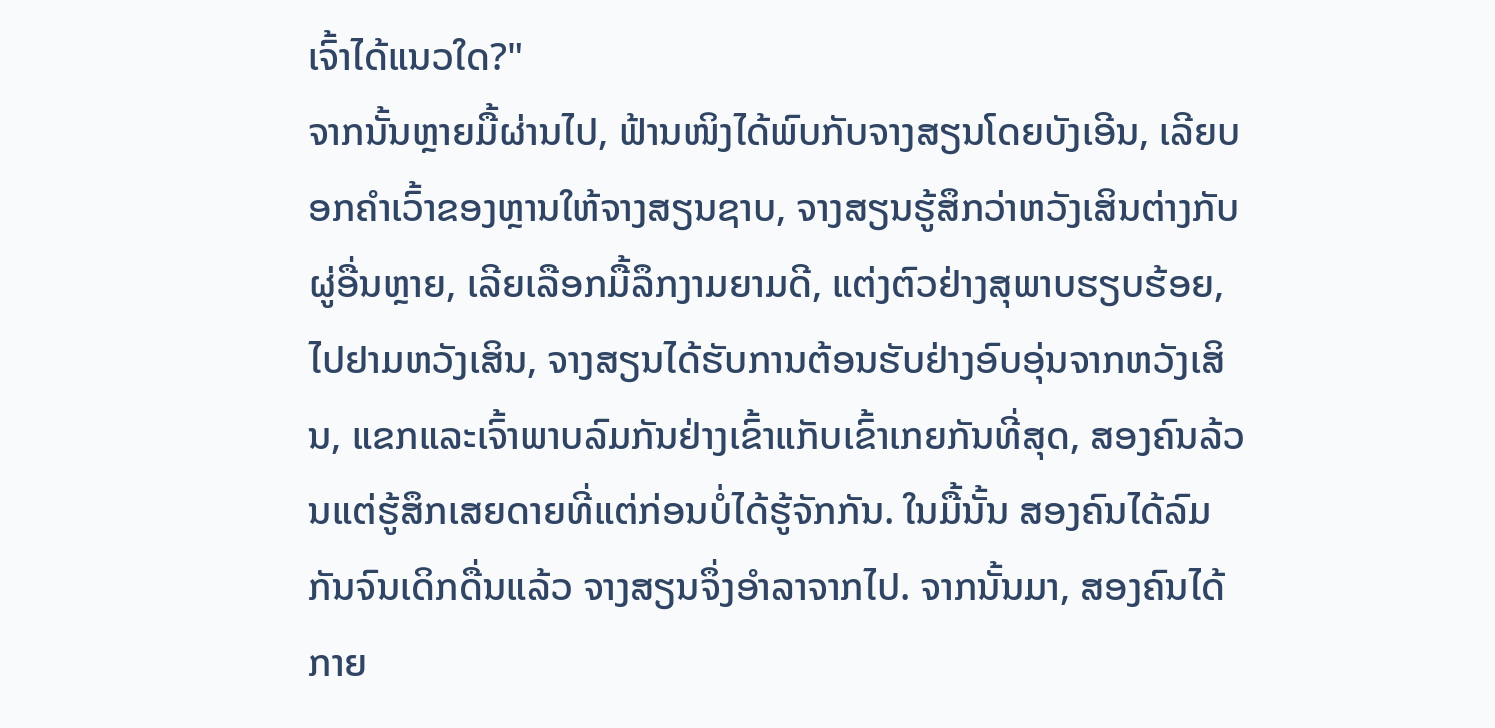ເຈົ້າໄດ້ແນວໃດ?"
ຈາກນັ້ນຫຼາຍມື້ຜ່ານໄປ, ຟ້ານໜິງໄດ້ພົບກັບຈາງສຽນໂດຍບັງເອີນ, ເລີຍບອກຄຳເວົ້າຂອງຫຼານໃຫ້ຈາງສຽນຊາບ, ຈາງສຽນຮູ້ສຶກວ່າຫວັງເສິນຕ່າງກັບຜູ່ອື່ນຫຼາຍ, ເລີຍເລືອກມື້ລຶກງາມຍາມດີ, ແຕ່ງຕົວຢ່າງສຸພາບຮຽບຮ້ອຍ, ໄປຢາມຫວັງເສິນ, ຈາງສຽນໄດ້ຮັບການຕ້ອນຮັບຢ່າງອົບອຸ່ນຈາກຫວັງເສິນ, ແຂກແລະເຈົ້າພາບລົມກັນຢ່າງເຂົ້າແກັບເຂົ້າເກຍກັນທີ່ສຸດ, ສອງຄົນລ້ວນແຕ່ຮູ້ສຶກເສຍດາຍທີ່ແຕ່ກ່ອນບໍ່ໄດ້ຮູ້ຈັກກັນ. ໃນມື້ນັ້ນ ສອງຄົນໄດ້ລົມກັນຈົນເດິກດື່ນແລ້ວ ຈາງສຽນຈຶ່ງອຳລາຈາກໄປ. ຈາກນັ້ນມາ, ສອງຄົນໄດ້ກາຍ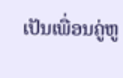ເປັນເພື່ອນຄູ່ຫູ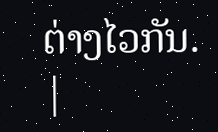ຕ່າງໄວກັນ.
|